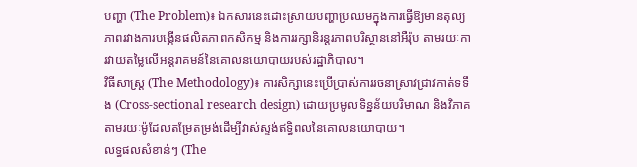បញ្ហា (The Problem)៖ ឯកសារនេះដោះស្រាយបញ្ហាប្រឈមក្នុងការធ្វើឱ្យមានតុល្យភាពរវាងការបង្កើនផលិតភាពកសិកម្ម និងការរក្សានិរន្តរភាពបរិស្ថាននៅអឺរ៉ុប តាមរយៈការវាយតម្លៃលើអន្តរាគមន៍នៃគោលនយោបាយរបស់រដ្ឋាភិបាល។
វិធីសាស្ត្រ (The Methodology)៖ ការសិក្សានេះប្រើប្រាស់ការរចនាស្រាវជ្រាវកាត់ទទឹង (Cross-sectional research design) ដោយប្រមូលទិន្នន័យបរិមាណ និងវិភាគតាមរយៈម៉ូដែលតម្រែតម្រង់ដើម្បីវាស់ស្ទង់ឥទ្ធិពលនៃគោលនយោបាយ។
លទ្ធផលសំខាន់ៗ (The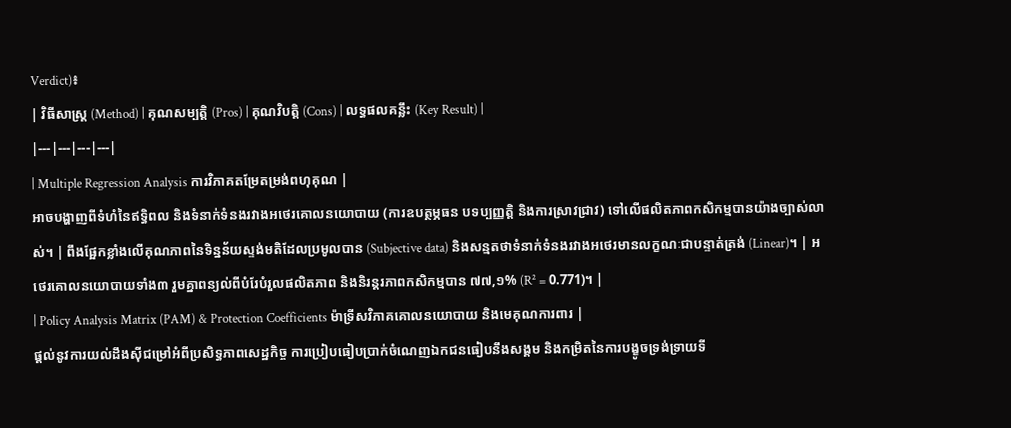Verdict)៖
| វិធីសាស្ត្រ (Method) | គុណសម្បត្តិ (Pros) | គុណវិបត្តិ (Cons) | លទ្ធផលគន្លឹះ (Key Result) |
|---|---|---|---|
| Multiple Regression Analysis ការវិភាគតម្រែតម្រង់ពហុគុណ |
អាចបង្ហាញពីទំហំនៃឥទ្ធិពល និងទំនាក់ទំនងរវាងអថេរគោលនយោបាយ (ការឧបត្ថម្ភធន បទប្បញ្ញត្តិ និងការស្រាវជ្រាវ) ទៅលើផលិតភាពកសិកម្មបានយ៉ាងច្បាស់លាស់។ | ពឹងផ្អែកខ្លាំងលើគុណភាពនៃទិន្នន័យស្ទង់មតិដែលប្រមូលបាន (Subjective data) និងសន្មតថាទំនាក់ទំនងរវាងអថេរមានលក្ខណៈជាបន្ទាត់ត្រង់ (Linear)។ | អថេរគោលនយោបាយទាំង៣ រួមគ្នាពន្យល់ពីបំរែបំរួលផលិតភាព និងនិរន្តរភាពកសិកម្មបាន ៧៧,១% (R² = 0.771)។ |
| Policy Analysis Matrix (PAM) & Protection Coefficients ម៉ាទ្រីសវិភាគគោលនយោបាយ និងមេគុណការពារ |
ផ្តល់នូវការយល់ដឹងស៊ីជម្រៅអំពីប្រសិទ្ធភាពសេដ្ឋកិច្ច ការប្រៀបធៀបប្រាក់ចំណេញឯកជនធៀបនឹងសង្គម និងកម្រិតនៃការបង្ខូចទ្រង់ទ្រាយទី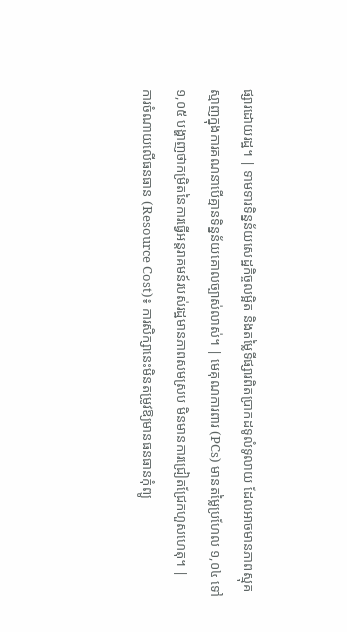ផ្សារដោយរដ្ឋ។ | ទាមទារទិន្នន័យសេដ្ឋកិច្ចលម្អិត និងតម្លៃទីផ្សារពិតប្រាកដទូលំទូលាយ ដែលអាចមានភាពស្មុគស្មាញក្នុងការគណនាបើគ្មានទិន្នន័យគោលច្បាស់លាស់។ | មេគុណការពារ (PCs) មានតម្លៃប្រហែល ១,០៤ ទៅ ១,០៥ បង្ហាញថាកម្រិតនៃការធ្វើអន្តរាគមន៍របស់រដ្ឋមានភាពសមស្រប មិនមានការជ្រៀតជ្រែកហួសហេតុ។ |
ការចំណាយលើធនធាន (Resource Cost)៖ ការសិក្សានេះមិនតម្រូវឱ្យមានធនធានកុំព្យូ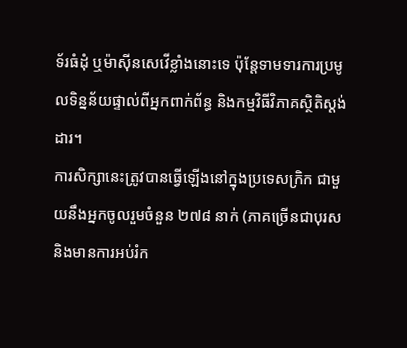ទ័រធំដុំ ឬម៉ាស៊ីនសេវើខ្លាំងនោះទេ ប៉ុន្តែទាមទារការប្រមូលទិន្នន័យផ្ទាល់ពីអ្នកពាក់ព័ន្ធ និងកម្មវិធីវិភាគស្ថិតិស្តង់ដារ។
ការសិក្សានេះត្រូវបានធ្វើឡើងនៅក្នុងប្រទេសក្រិក ជាមួយនឹងអ្នកចូលរួមចំនួន ២៧៨ នាក់ (ភាគច្រើនជាបុរស និងមានការអប់រំក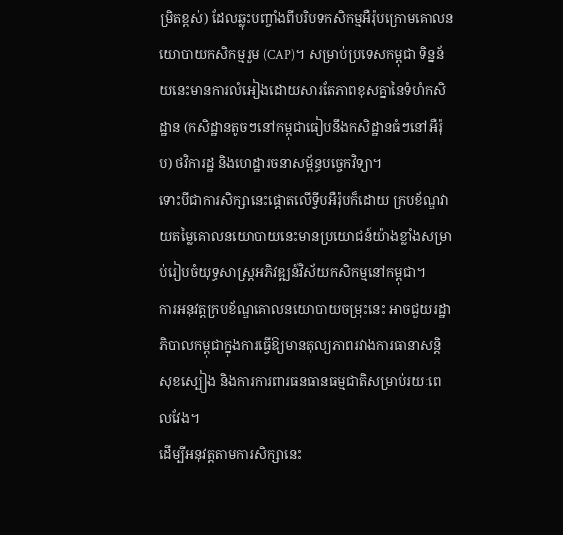ម្រិតខ្ពស់) ដែលឆ្លុះបញ្ចាំងពីបរិបទកសិកម្មអឺរ៉ុបក្រោមគោលនយោបាយកសិកម្មរួម (CAP)។ សម្រាប់ប្រទេសកម្ពុជា ទិន្នន័យនេះមានការលំអៀងដោយសារតែភាពខុសគ្នានៃទំហំកសិដ្ឋាន (កសិដ្ឋានតូចៗនៅកម្ពុជាធៀបនឹងកសិដ្ឋានធំៗនៅអឺរ៉ុប) ថវិការដ្ឋ និងហេដ្ឋារចនាសម្ព័ន្ធបច្ចេកវិទ្យា។
ទោះបីជាការសិក្សានេះផ្តោតលើទ្វីបអឺរ៉ុបក៏ដោយ ក្របខ័ណ្ឌវាយតម្លៃគោលនយោបាយនេះមានប្រយោជន៍យ៉ាងខ្លាំងសម្រាប់រៀបចំយុទ្ធសាស្ត្រអភិវឌ្ឍន៍វិស័យកសិកម្មនៅកម្ពុជា។
ការអនុវត្តក្របខ័ណ្ឌគោលនយោបាយចម្រុះនេះ អាចជួយរដ្ឋាភិបាលកម្ពុជាក្នុងការធ្វើឱ្យមានតុល្យភាពរវាងការធានាសន្តិសុខស្បៀង និងការការពារធនធានធម្មជាតិសម្រាប់រយៈពេលវែង។
ដើម្បីអនុវត្តតាមការសិក្សានេះ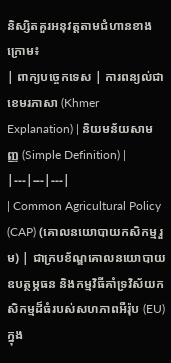និស្សិតគួរអនុវត្តតាមជំហានខាងក្រោម៖
| ពាក្យបច្ចេកទេស | ការពន្យល់ជាខេមរភាសា (Khmer Explanation) | និយមន័យសាមញ្ញ (Simple Definition) |
|---|---|---|
| Common Agricultural Policy (CAP) (គោលនយោបាយកសិកម្មរួម) | ជាក្របខ័ណ្ឌគោលនយោបាយឧបត្ថម្ភធន និងកម្មវិធីគាំទ្រវិស័យកសិកម្មដ៏ធំរបស់សហភាពអឺរ៉ុប (EU) ក្នុង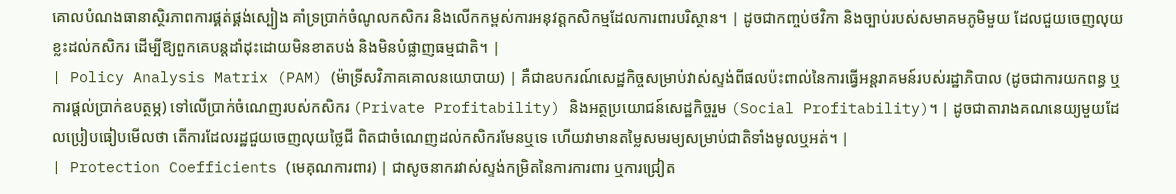គោលបំណងធានាស្ថិរភាពការផ្គត់ផ្គង់ស្បៀង គាំទ្រប្រាក់ចំណូលកសិករ និងលើកកម្ពស់ការអនុវត្តកសិកម្មដែលការពារបរិស្ថាន។ | ដូចជាកញ្ចប់ថវិកា និងច្បាប់របស់សមាគមភូមិមួយ ដែលជួយចេញលុយខ្លះដល់កសិករ ដើម្បីឱ្យពួកគេបន្តដាំដុះដោយមិនខាតបង់ និងមិនបំផ្លាញធម្មជាតិ។ |
| Policy Analysis Matrix (PAM) (ម៉ាទ្រីសវិភាគគោលនយោបាយ) | គឺជាឧបករណ៍សេដ្ឋកិច្ចសម្រាប់វាស់ស្ទង់ពីផលប៉ះពាល់នៃការធ្វើអន្តរាគមន៍របស់រដ្ឋាភិបាល (ដូចជាការយកពន្ធ ឬការផ្តល់ប្រាក់ឧបត្ថម្ភ) ទៅលើប្រាក់ចំណេញរបស់កសិករ (Private Profitability) និងអត្ថប្រយោជន៍សេដ្ឋកិច្ចរួម (Social Profitability)។ | ដូចជាតារាងគណនេយ្យមួយដែលប្រៀបធៀបមើលថា តើការដែលរដ្ឋជួយចេញលុយថ្លៃជី ពិតជាចំណេញដល់កសិករមែនឬទេ ហើយវាមានតម្លៃសមរម្យសម្រាប់ជាតិទាំងមូលឬអត់។ |
| Protection Coefficients (មេគុណការពារ) | ជាសូចនាករវាស់ស្ទង់កម្រិតនៃការការពារ ឬការជ្រៀត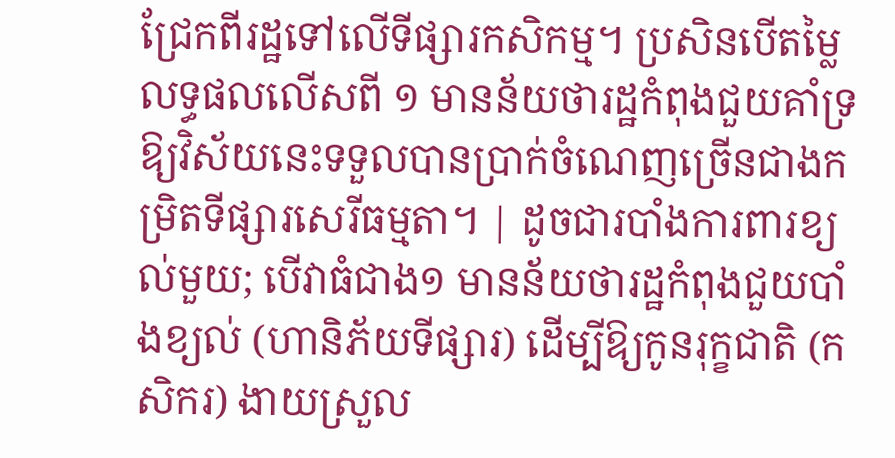ជ្រែកពីរដ្ឋទៅលើទីផ្សារកសិកម្ម។ ប្រសិនបើតម្លៃលទ្ធផលលើសពី ១ មានន័យថារដ្ឋកំពុងជួយគាំទ្រឱ្យវិស័យនេះទទួលបានប្រាក់ចំណេញច្រើនជាងកម្រិតទីផ្សារសេរីធម្មតា។ | ដូចជារបាំងការពារខ្យល់មួយ; បើវាធំជាង១ មានន័យថារដ្ឋកំពុងជួយបាំងខ្យល់ (ហានិភ័យទីផ្សារ) ដើម្បីឱ្យកូនរុក្ខជាតិ (កសិករ) ងាយស្រួល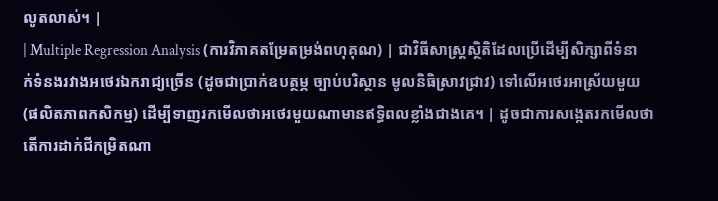លូតលាស់។ |
| Multiple Regression Analysis (ការវិភាគតម្រែតម្រង់ពហុគុណ) | ជាវិធីសាស្ត្រស្ថិតិដែលប្រើដើម្បីសិក្សាពីទំនាក់ទំនងរវាងអថេរឯករាជ្យច្រើន (ដូចជាប្រាក់ឧបត្ថម្ភ ច្បាប់បរិស្ថាន មូលនិធិស្រាវជ្រាវ) ទៅលើអថេរអាស្រ័យមួយ (ផលិតភាពកសិកម្ម) ដើម្បីទាញរកមើលថាអថេរមួយណាមានឥទ្ធិពលខ្លាំងជាងគេ។ | ដូចជាការសង្កេតរកមើលថា តើការដាក់ជីកម្រិតណា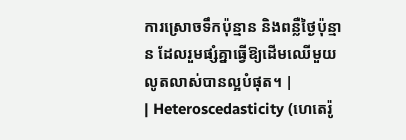ការស្រោចទឹកប៉ុន្មាន និងពន្លឺថ្ងៃប៉ុន្មាន ដែលរួមផ្សំគ្នាធ្វើឱ្យដើមឈើមួយលូតលាស់បានល្អបំផុត។ |
| Heteroscedasticity (ហេតេរ៉ូ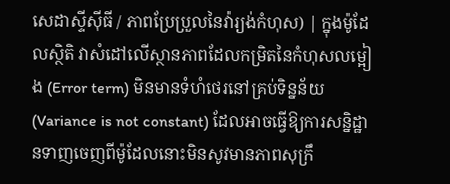សេដាស្ទីស៊ីធី / ភាពប្រែប្រួលនៃវ៉ារ្យង់កំហុស) | ក្នុងម៉ូដែលស្ថិតិ វាសំដៅលើស្ថានភាពដែលកម្រិតនៃកំហុសលម្អៀង (Error term) មិនមានទំហំថេរនៅគ្រប់ទិន្នន័យ (Variance is not constant) ដែលអាចធ្វើឱ្យការសន្និដ្ឋានទាញចេញពីម៉ូដែលនោះមិនសូវមានភាពសុក្រឹ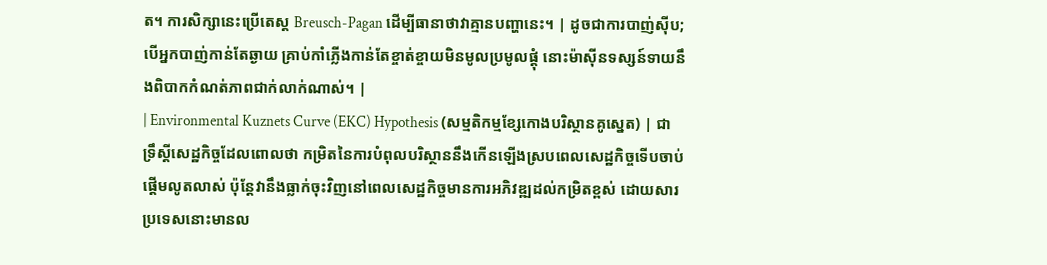ត។ ការសិក្សានេះប្រើតេស្ត Breusch-Pagan ដើម្បីធានាថាវាគ្មានបញ្ហានេះ។ | ដូចជាការបាញ់ស៊ីប; បើអ្នកបាញ់កាន់តែឆ្ងាយ គ្រាប់កាំភ្លើងកាន់តែខ្ចាត់ខ្ចាយមិនមូលប្រមូលផ្តុំ នោះម៉ាស៊ីនទស្សន៍ទាយនឹងពិបាកកំណត់ភាពជាក់លាក់ណាស់។ |
| Environmental Kuznets Curve (EKC) Hypothesis (សម្មតិកម្មខ្សែកោងបរិស្ថានគូស្នេត) | ជាទ្រឹស្តីសេដ្ឋកិច្ចដែលពោលថា កម្រិតនៃការបំពុលបរិស្ថាននឹងកើនឡើងស្របពេលសេដ្ឋកិច្ចទើបចាប់ផ្តើមលូតលាស់ ប៉ុន្តែវានឹងធ្លាក់ចុះវិញនៅពេលសេដ្ឋកិច្ចមានការអភិវឌ្ឍដល់កម្រិតខ្ពស់ ដោយសារប្រទេសនោះមានល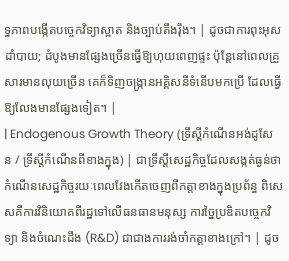ទ្ធភាពបង្កើតបច្ចេកវិទ្យាស្អាត និងច្បាប់តឹងរ៉ឹង។ | ដូចជាការពុះអុសដាំបាយ; ដំបូងមានផ្សែងច្រើនធ្វើឱ្យហុយពេញផ្ទះ ប៉ុន្តែនៅពេលគ្រួសារមានលុយច្រើន គេក៏ទិញចង្ក្រានអគ្គិសនីទំនើបមកប្រើ ដែលធ្វើឱ្យលែងមានផ្សែងទៀត។ |
| Endogenous Growth Theory (ទ្រឹស្តីកំណើនអង់ដូសែន / ទ្រឹស្តីកំណើនពីខាងក្នុង) | ជាទ្រឹស្តីសេដ្ឋកិច្ចដែលសង្កត់ធ្ងន់ថា កំណើនសេដ្ឋកិច្ចរយៈពេលវែងកើតចេញពីកត្តាខាងក្នុងប្រព័ន្ធ ពិសេសគឺការវិនិយោគពីរដ្ឋទៅលើធនធានមនុស្ស ការច្នៃប្រឌិតបច្ចេកវិទ្យា និងចំណេះដឹង (R&D) ជាជាងការរង់ចាំកត្តាខាងក្រៅ។ | ដូច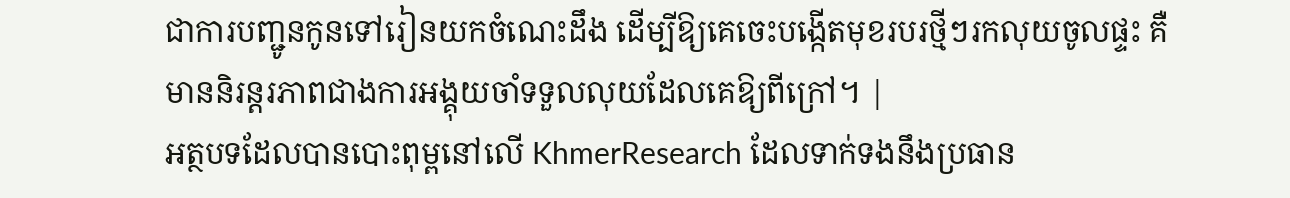ជាការបញ្ជូនកូនទៅរៀនយកចំណេះដឹង ដើម្បីឱ្យគេចេះបង្កើតមុខរបរថ្មីៗរកលុយចូលផ្ទះ គឺមាននិរន្តរភាពជាងការអង្គុយចាំទទួលលុយដែលគេឱ្យពីក្រៅ។ |
អត្ថបទដែលបានបោះពុម្ពនៅលើ KhmerResearch ដែលទាក់ទងនឹងប្រធាន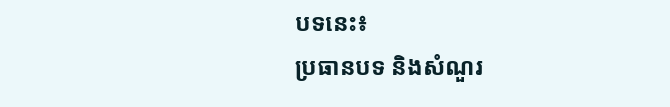បទនេះ៖
ប្រធានបទ និងសំណួរ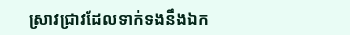ស្រាវជ្រាវដែលទាក់ទងនឹងឯក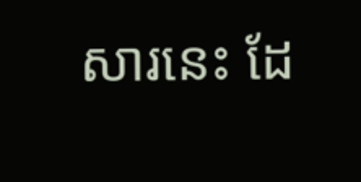សារនេះ ដែ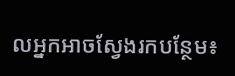លអ្នកអាចស្វែងរកបន្ថែម៖